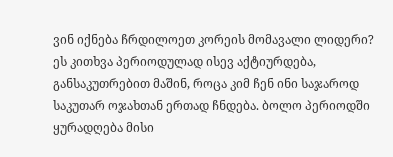ვინ იქნება ჩრდილოეთ კორეის მომავალი ლიდერი? ეს კითხვა პერიოდულად ისევ აქტიურდება, განსაკუთრებით მაშინ, როცა კიმ ჩენ ინი საჯაროდ საკუთარ ოჯახთან ერთად ჩნდება. ბოლო პერიოდში ყურადღება მისი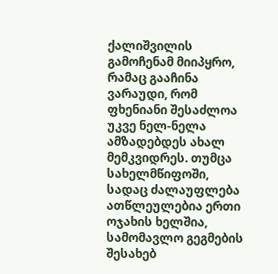ქალიშვილის გამოჩენამ მიიპყრო, რამაც გააჩინა ვარაუდი, რომ ფხენიანი შესაძლოა უკვე ნელ-ნელა ამზადებდეს ახალ მემკვიდრეს. თუმცა სახელმწიფოში, სადაც ძალაუფლება ათწლეულებია ერთი ოჯახის ხელშია, სამომავლო გეგმების შესახებ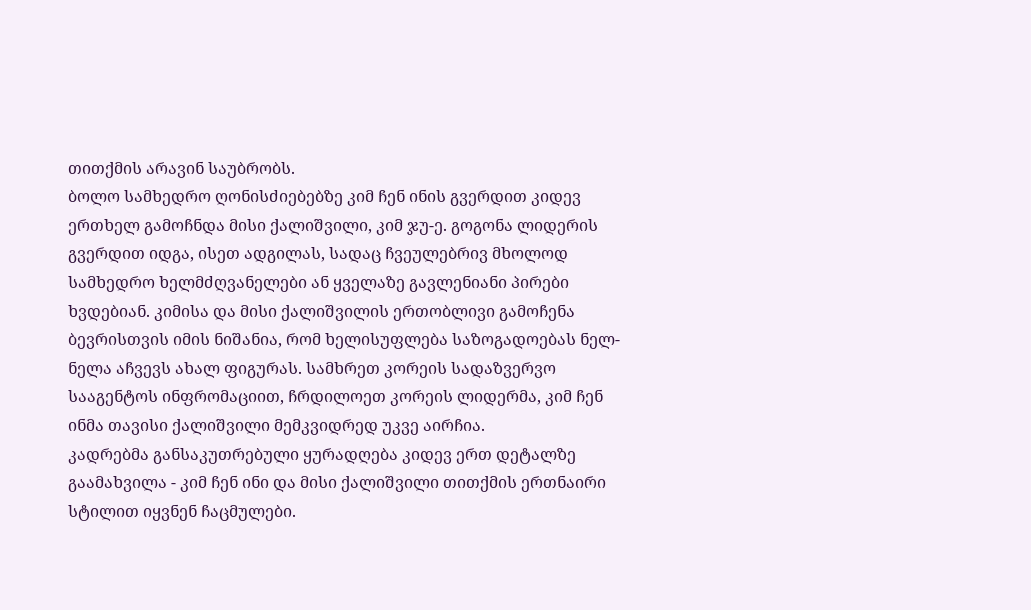თითქმის არავინ საუბრობს.
ბოლო სამხედრო ღონისძიებებზე კიმ ჩენ ინის გვერდით კიდევ ერთხელ გამოჩნდა მისი ქალიშვილი, კიმ ჯუ-ე. გოგონა ლიდერის გვერდით იდგა, ისეთ ადგილას, სადაც ჩვეულებრივ მხოლოდ სამხედრო ხელმძღვანელები ან ყველაზე გავლენიანი პირები ხვდებიან. კიმისა და მისი ქალიშვილის ერთობლივი გამოჩენა ბევრისთვის იმის ნიშანია, რომ ხელისუფლება საზოგადოებას ნელ-ნელა აჩვევს ახალ ფიგურას. სამხრეთ კორეის სადაზვერვო სააგენტოს ინფრომაციით, ჩრდილოეთ კორეის ლიდერმა, კიმ ჩენ ინმა თავისი ქალიშვილი მემკვიდრედ უკვე აირჩია.
კადრებმა განსაკუთრებული ყურადღება კიდევ ერთ დეტალზე გაამახვილა - კიმ ჩენ ინი და მისი ქალიშვილი თითქმის ერთნაირი სტილით იყვნენ ჩაცმულები.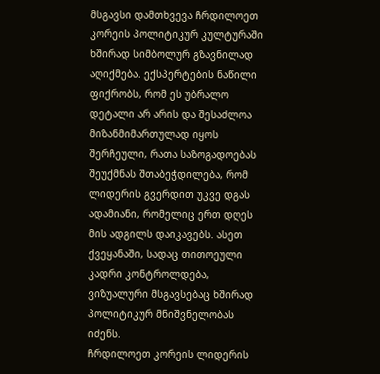მსგავსი დამთხვევა ჩრდილოეთ კორეის პოლიტიკურ კულტურაში ხშირად სიმბოლურ გზავნილად აღიქმება. ექსპერტების ნაწილი ფიქრობს, რომ ეს უბრალო დეტალი არ არის და შესაძლოა მიზანმიმართულად იყოს შერჩეული, რათა საზოგადოებას შეუქმნას შთაბეჭდილება, რომ ლიდერის გვერდით უკვე დგას ადამიანი, რომელიც ერთ დღეს მის ადგილს დაიკავებს. ასეთ ქვეყანაში, სადაც თითოეული კადრი კონტროლდება, ვიზუალური მსგავსებაც ხშირად პოლიტიკურ მნიშვნელობას იძენს.
ჩრდილოეთ კორეის ლიდერის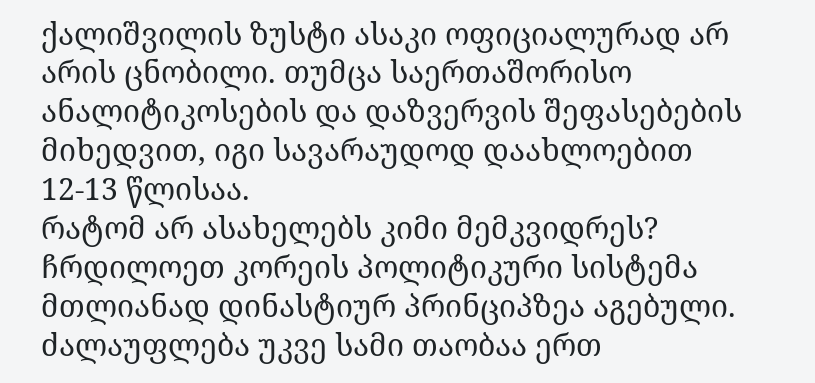ქალიშვილის ზუსტი ასაკი ოფიციალურად არ არის ცნობილი. თუმცა საერთაშორისო ანალიტიკოსების და დაზვერვის შეფასებების მიხედვით, იგი სავარაუდოდ დაახლოებით 12-13 წლისაა.
რატომ არ ასახელებს კიმი მემკვიდრეს?
ჩრდილოეთ კორეის პოლიტიკური სისტემა მთლიანად დინასტიურ პრინციპზეა აგებული. ძალაუფლება უკვე სამი თაობაა ერთ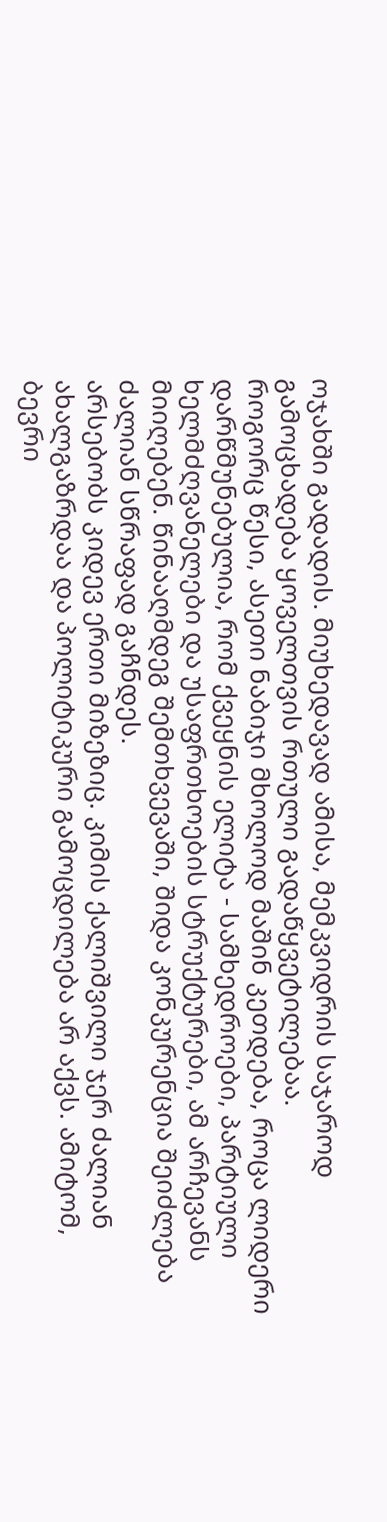ოჯახში გადადის. მიუხედავად ამისა, მემკვიდრის საჯაროდ გამოცხადება ყოველთვის რთული გადაწყვეტილებაა.
როგორც წესი, ასეთი ნაბიჯი მხოლოდ მაშინ კეთდება, როცა ლიდერი დარწმუნებულია, რომ ქვეყნის ელიტა - სამხედროები, პარტიული ხელმძღვანელები და უსაფრთხოების სტრუქტურები, ამ არჩევანს მიიღებენ. წინააღმდეგ შემთხვევაში, შიდა კონკურენცია შეიძლება ძალიან სწრაფად გაჩნდეს.
არსებობს კიდევ ერთი მიზეზიც. კიმის ქალიშვილი ჯერ ძალიან ახალგაზრდაა და პოლიტიკური გამოცდილება არ აქვს. ამიტომ, ბევრი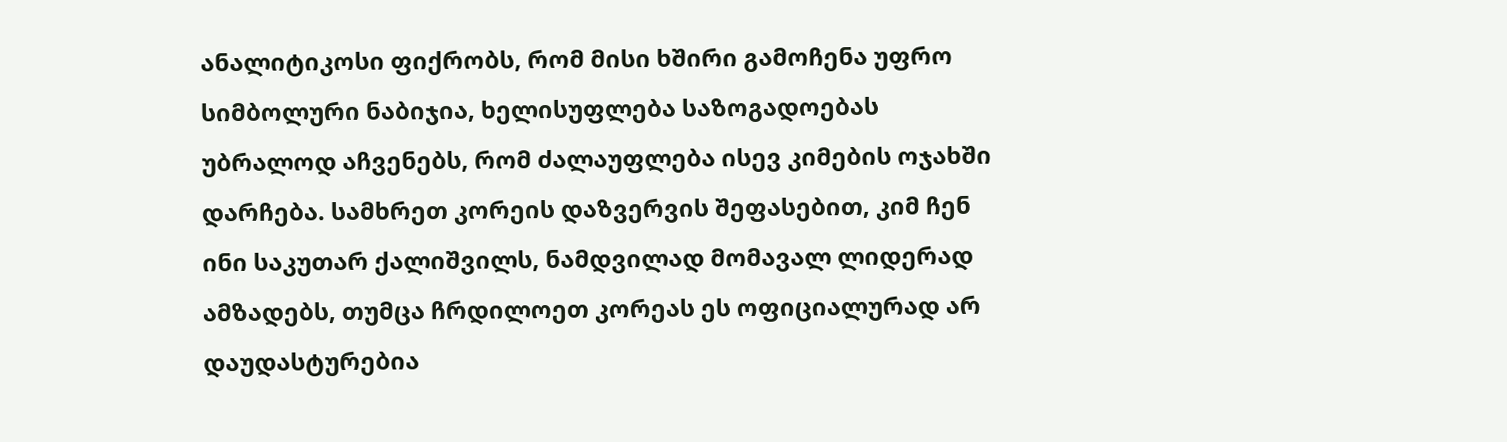ანალიტიკოსი ფიქრობს, რომ მისი ხშირი გამოჩენა უფრო სიმბოლური ნაბიჯია, ხელისუფლება საზოგადოებას უბრალოდ აჩვენებს, რომ ძალაუფლება ისევ კიმების ოჯახში დარჩება. სამხრეთ კორეის დაზვერვის შეფასებით, კიმ ჩენ ინი საკუთარ ქალიშვილს, ნამდვილად მომავალ ლიდერად ამზადებს, თუმცა ჩრდილოეთ კორეას ეს ოფიციალურად არ დაუდასტურებია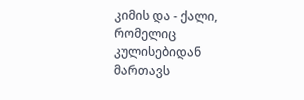კიმის და - ქალი, რომელიც კულისებიდან მართავს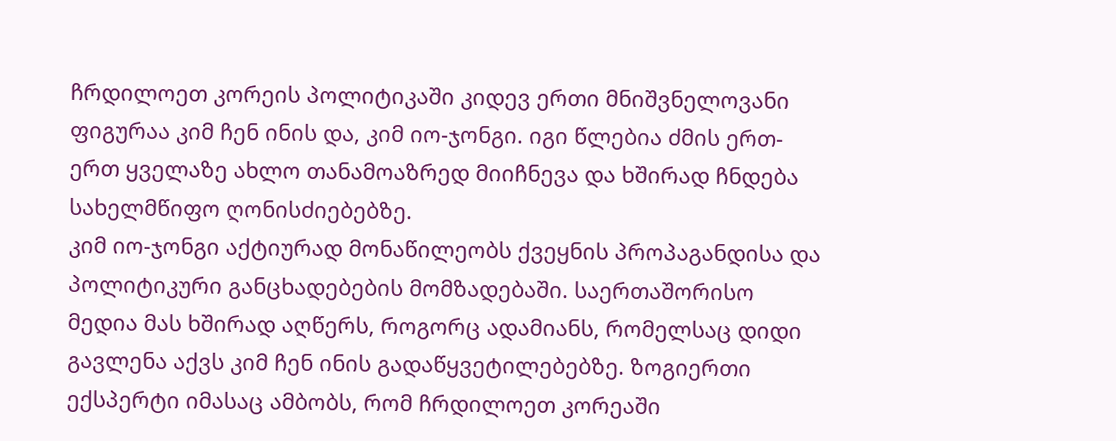ჩრდილოეთ კორეის პოლიტიკაში კიდევ ერთი მნიშვნელოვანი ფიგურაა კიმ ჩენ ინის და, კიმ იო-ჯონგი. იგი წლებია ძმის ერთ-ერთ ყველაზე ახლო თანამოაზრედ მიიჩნევა და ხშირად ჩნდება სახელმწიფო ღონისძიებებზე.
კიმ იო-ჯონგი აქტიურად მონაწილეობს ქვეყნის პროპაგანდისა და პოლიტიკური განცხადებების მომზადებაში. საერთაშორისო მედია მას ხშირად აღწერს, როგორც ადამიანს, რომელსაც დიდი გავლენა აქვს კიმ ჩენ ინის გადაწყვეტილებებზე. ზოგიერთი ექსპერტი იმასაც ამბობს, რომ ჩრდილოეთ კორეაში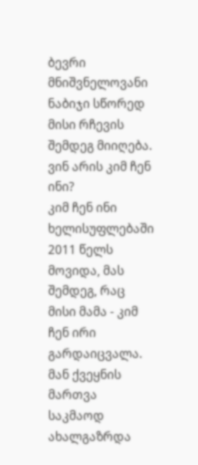ბევრი მნიშვნელოვანი ნაბიჯი სწორედ მისი რჩევის შემდეგ მიიღება.
ვინ არის კიმ ჩენ ინი?
კიმ ჩენ ინი ხელისუფლებაში 2011 წელს მოვიდა, მას შემდეგ, რაც მისი მამა - კიმ ჩენ ირი გარდაიცვალა. მან ქვეყნის მართვა საკმაოდ ახალგაზრდა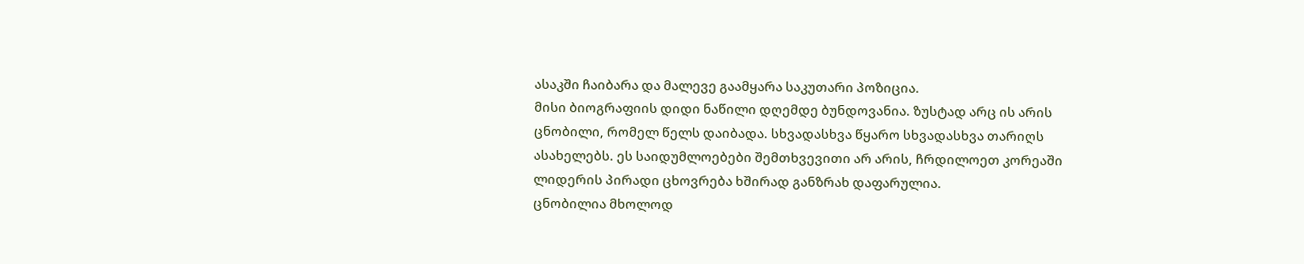ასაკში ჩაიბარა და მალევე გაამყარა საკუთარი პოზიცია.
მისი ბიოგრაფიის დიდი ნაწილი დღემდე ბუნდოვანია. ზუსტად არც ის არის ცნობილი, რომელ წელს დაიბადა. სხვადასხვა წყარო სხვადასხვა თარიღს ასახელებს. ეს საიდუმლოებები შემთხვევითი არ არის, ჩრდილოეთ კორეაში ლიდერის პირადი ცხოვრება ხშირად განზრახ დაფარულია.
ცნობილია მხოლოდ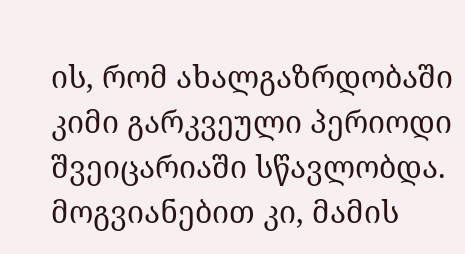ის, რომ ახალგაზრდობაში კიმი გარკვეული პერიოდი შვეიცარიაში სწავლობდა. მოგვიანებით კი, მამის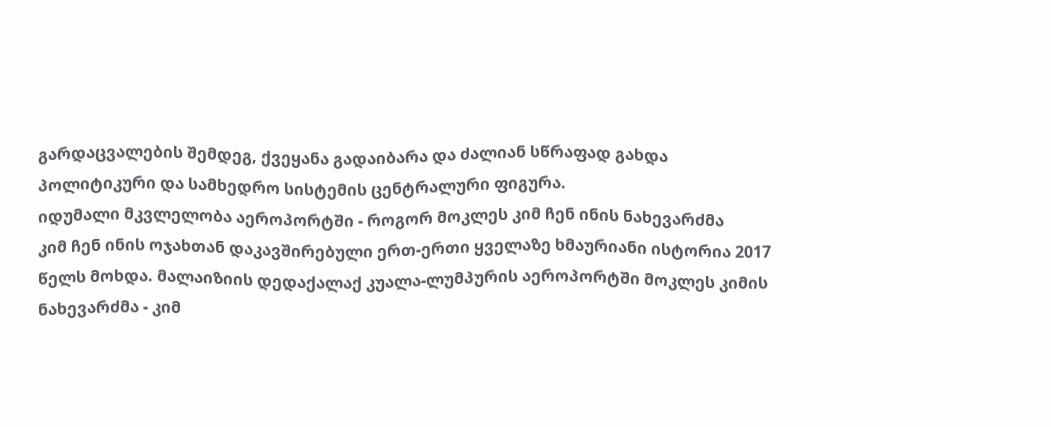გარდაცვალების შემდეგ, ქვეყანა გადაიბარა და ძალიან სწრაფად გახდა პოლიტიკური და სამხედრო სისტემის ცენტრალური ფიგურა.
იდუმალი მკვლელობა აეროპორტში - როგორ მოკლეს კიმ ჩენ ინის ნახევარძმა
კიმ ჩენ ინის ოჯახთან დაკავშირებული ერთ-ერთი ყველაზე ხმაურიანი ისტორია 2017 წელს მოხდა. მალაიზიის დედაქალაქ კუალა-ლუმპურის აეროპორტში მოკლეს კიმის ნახევარძმა - კიმ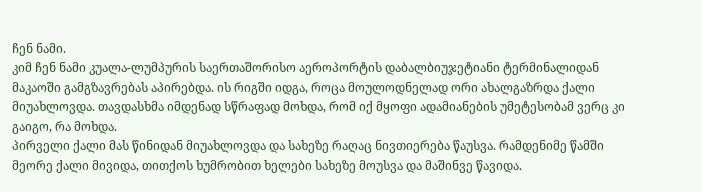ჩენ ნამი.
კიმ ჩენ ნამი კუალა-ლუმპურის საერთაშორისო აეროპორტის დაბალბიუჯეტიანი ტერმინალიდან მაკაოში გამგზავრებას აპირებდა. ის რიგში იდგა, როცა მოულოდნელად ორი ახალგაზრდა ქალი მიუახლოვდა. თავდასხმა იმდენად სწრაფად მოხდა, რომ იქ მყოფი ადამიანების უმეტესობამ ვერც კი გაიგო, რა მოხდა.
პირველი ქალი მას წინიდან მიუახლოვდა და სახეზე რაღაც ნივთიერება წაუსვა. რამდენიმე წამში მეორე ქალი მივიდა, თითქოს ხუმრობით ხელები სახეზე მოუსვა და მაშინვე წავიდა.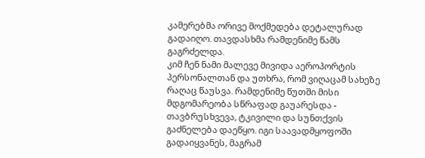კამერებმა ორივე მოქმედება დეტალურად გადაიღო. თავდასხმა რამდენიმე წამს გაგრძელდა.
კიმ ჩენ ნამი მალევე მივიდა აეროპორტის პერსონალთან და უთხრა, რომ ვიღაცამ სახეზე რაღაც წაუსვა. რამდენიმე წუთში მისი მდგომარეობა სწრაფად გაუარესდა - თავბრუსხვევა, ტკივილი და სუნთქვის გაძნელება დაეწყო. იგი საავადმყოფოში გადაიყვანეს, მაგრამ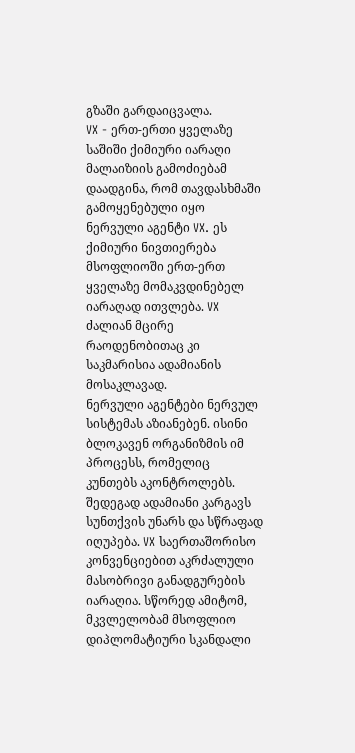გზაში გარდაიცვალა.
VX - ერთ-ერთი ყველაზე საშიში ქიმიური იარაღი
მალაიზიის გამოძიებამ დაადგინა, რომ თავდასხმაში გამოყენებული იყო ნერვული აგენტი VX. ეს ქიმიური ნივთიერება მსოფლიოში ერთ-ერთ ყველაზე მომაკვდინებელ იარაღად ითვლება. VX ძალიან მცირე რაოდენობითაც კი საკმარისია ადამიანის მოსაკლავად.
ნერვული აგენტები ნერვულ სისტემას აზიანებენ. ისინი ბლოკავენ ორგანიზმის იმ პროცესს, რომელიც კუნთებს აკონტროლებს. შედეგად ადამიანი კარგავს სუნთქვის უნარს და სწრაფად იღუპება. VX საერთაშორისო კონვენციებით აკრძალული მასობრივი განადგურების იარაღია. სწორედ ამიტომ, მკვლელობამ მსოფლიო დიპლომატიური სკანდალი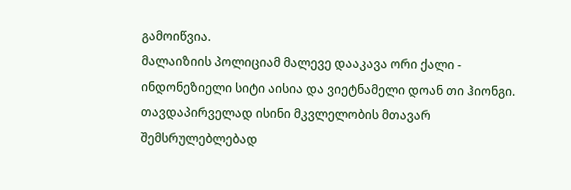გამოიწვია.
მალაიზიის პოლიციამ მალევე დააკავა ორი ქალი - ინდონეზიელი სიტი აისია და ვიეტნამელი დოან თი ჰიონგი. თავდაპირველად ისინი მკვლელობის მთავარ შემსრულებლებად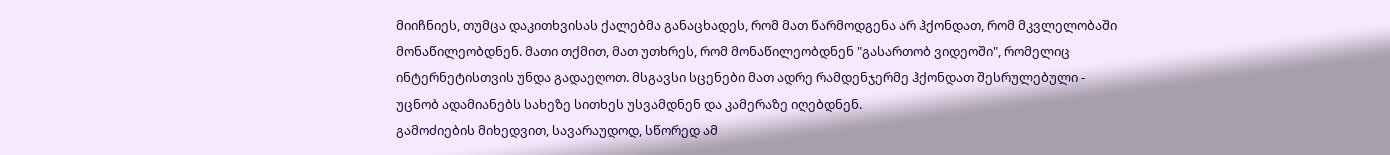მიიჩნიეს, თუმცა დაკითხვისას ქალებმა განაცხადეს, რომ მათ წარმოდგენა არ ჰქონდათ, რომ მკვლელობაში მონაწილეობდნენ. მათი თქმით, მათ უთხრეს, რომ მონაწილეობდნენ "გასართობ ვიდეოში", რომელიც ინტერნეტისთვის უნდა გადაეღოთ. მსგავსი სცენები მათ ადრე რამდენჯერმე ჰქონდათ შესრულებული - უცნობ ადამიანებს სახეზე სითხეს უსვამდნენ და კამერაზე იღებდნენ.
გამოძიების მიხედვით, სავარაუდოდ, სწორედ ამ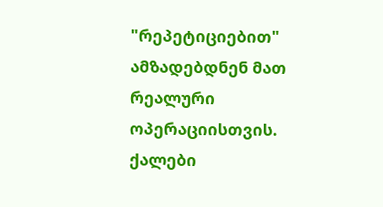"რეპეტიციებით" ამზადებდნენ მათ რეალური ოპერაციისთვის. ქალები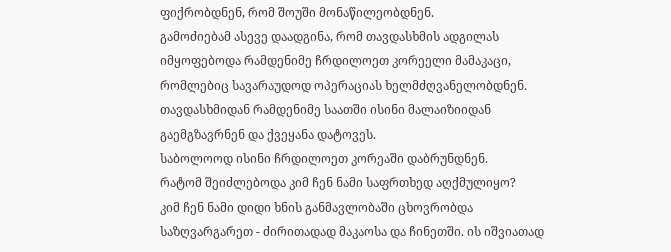ფიქრობდნენ, რომ შოუში მონაწილეობდნენ.
გამოძიებამ ასევე დაადგინა, რომ თავდასხმის ადგილას იმყოფებოდა რამდენიმე ჩრდილოეთ კორეელი მამაკაცი, რომლებიც სავარაუდოდ ოპერაციას ხელმძღვანელობდნენ. თავდასხმიდან რამდენიმე საათში ისინი მალაიზიიდან გაემგზავრნენ და ქვეყანა დატოვეს.
საბოლოოდ ისინი ჩრდილოეთ კორეაში დაბრუნდნენ.
რატომ შეიძლებოდა კიმ ჩენ ნამი საფრთხედ აღქმულიყო?
კიმ ჩენ ნამი დიდი ხნის განმავლობაში ცხოვრობდა საზღვარგარეთ - ძირითადად მაკაოსა და ჩინეთში. ის იშვიათად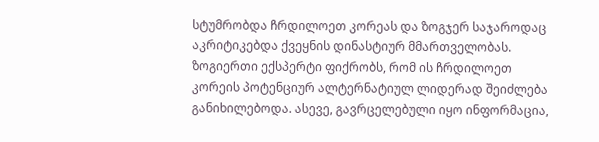სტუმრობდა ჩრდილოეთ კორეას და ზოგჯერ საჯაროდაც აკრიტიკებდა ქვეყნის დინასტიურ მმართველობას. ზოგიერთი ექსპერტი ფიქრობს, რომ ის ჩრდილოეთ კორეის პოტენციურ ალტერნატიულ ლიდერად შეიძლება განიხილებოდა. ასევე, გავრცელებული იყო ინფორმაცია,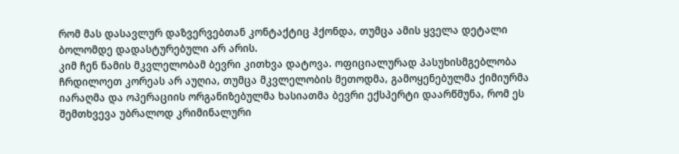რომ მას დასავლურ დაზვერვებთან კონტაქტიც ჰქონდა, თუმცა ამის ყველა დეტალი ბოლომდე დადასტურებული არ არის.
კიმ ჩენ ნამის მკვლელობამ ბევრი კითხვა დატოვა. ოფიციალურად პასუხისმგებლობა ჩრდილოეთ კორეას არ აუღია, თუმცა მკვლელობის მეთოდმა, გამოყენებულმა ქიმიურმა იარაღმა და ოპერაციის ორგანიზებულმა ხასიათმა ბევრი ექსპერტი დაარწმუნა, რომ ეს შემთხვევა უბრალოდ კრიმინალური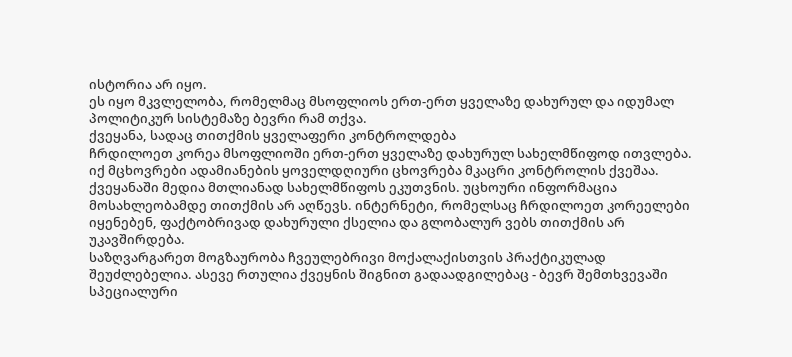ისტორია არ იყო.
ეს იყო მკვლელობა, რომელმაც მსოფლიოს ერთ-ერთ ყველაზე დახურულ და იდუმალ პოლიტიკურ სისტემაზე ბევრი რამ თქვა.
ქვეყანა, სადაც თითქმის ყველაფერი კონტროლდება
ჩრდილოეთ კორეა მსოფლიოში ერთ-ერთ ყველაზე დახურულ სახელმწიფოდ ითვლება. იქ მცხოვრები ადამიანების ყოველდღიური ცხოვრება მკაცრი კონტროლის ქვეშაა. ქვეყანაში მედია მთლიანად სახელმწიფოს ეკუთვნის. უცხოური ინფორმაცია მოსახლეობამდე თითქმის არ აღწევს. ინტერნეტი, რომელსაც ჩრდილოეთ კორეელები იყენებენ, ფაქტობრივად დახურული ქსელია და გლობალურ ვებს თითქმის არ უკავშირდება.
საზღვარგარეთ მოგზაურობა ჩვეულებრივი მოქალაქისთვის პრაქტიკულად შეუძლებელია. ასევე რთულია ქვეყნის შიგნით გადაადგილებაც - ბევრ შემთხვევაში სპეციალური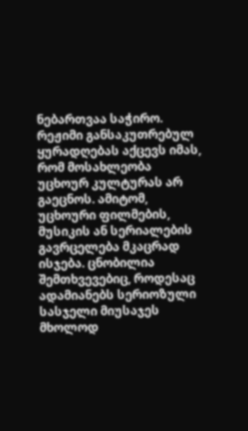ნებართვაა საჭირო. რეჟიმი განსაკუთრებულ ყურადღებას აქცევს იმას, რომ მოსახლეობა უცხოურ კულტურას არ გაეცნოს. ამიტომ, უცხოური ფილმების, მუსიკის ან სერიალების გავრცელება მკაცრად ისჯება. ცნობილია შემთხვევებიც, როდესაც ადამიანებს სერიოზული სასჯელი მიუსაჯეს მხოლოდ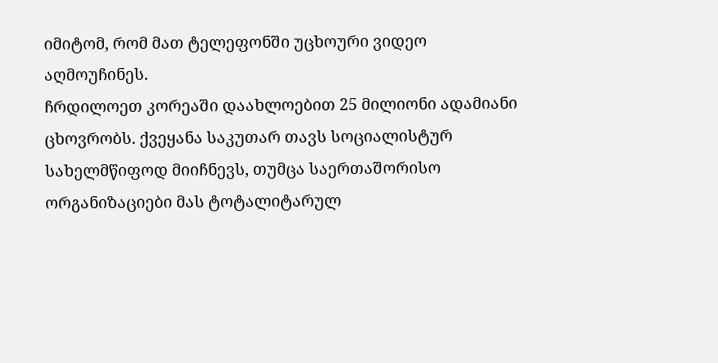იმიტომ, რომ მათ ტელეფონში უცხოური ვიდეო აღმოუჩინეს.
ჩრდილოეთ კორეაში დაახლოებით 25 მილიონი ადამიანი ცხოვრობს. ქვეყანა საკუთარ თავს სოციალისტურ სახელმწიფოდ მიიჩნევს, თუმცა საერთაშორისო ორგანიზაციები მას ტოტალიტარულ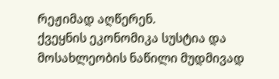რეჟიმად აღწერენ.
ქვეყნის ეკონომიკა სუსტია და მოსახლეობის ნაწილი მუდმივად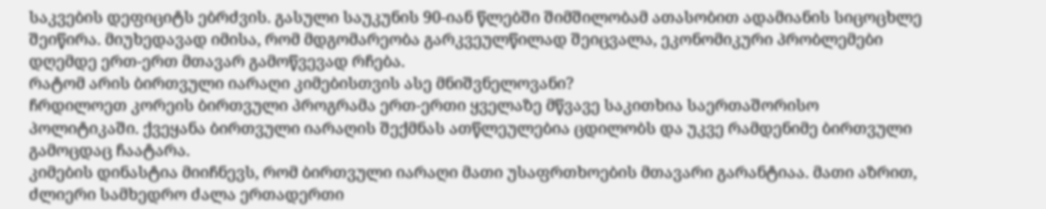საკვების დეფიციტს ებრძვის. გასული საუკუნის 90-იან წლებში შიმშილობამ ათასობით ადამიანის სიცოცხლე შეიწირა. მიუხედავად იმისა, რომ მდგომარეობა გარკვეულწილად შეიცვალა, ეკონომიკური პრობლემები დღემდე ერთ-ერთ მთავარ გამოწვევად რჩება.
რატომ არის ბირთვული იარაღი კიმებისთვის ასე მნიშვნელოვანი?
ჩრდილოეთ კორეის ბირთვული პროგრამა ერთ-ერთი ყველაზე მწვავე საკითხია საერთაშორისო პოლიტიკაში. ქვეყანა ბირთვული იარაღის შექმნას ათწლეულებია ცდილობს და უკვე რამდენიმე ბირთვული გამოცდაც ჩაატარა.
კიმების დინასტია მიიჩნევს, რომ ბირთვული იარაღი მათი უსაფრთხოების მთავარი გარანტიაა. მათი აზრით, ძლიერი სამხედრო ძალა ერთადერთი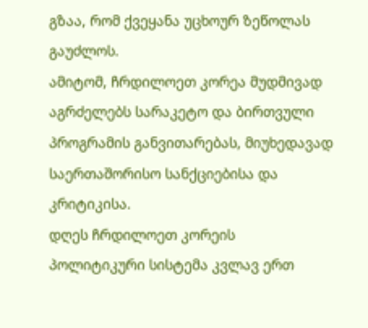გზაა, რომ ქვეყანა უცხოურ ზეწოლას გაუძლოს.
ამიტომ, ჩრდილოეთ კორეა მუდმივად აგრძელებს სარაკეტო და ბირთვული პროგრამის განვითარებას, მიუხედავად საერთაშორისო სანქციებისა და კრიტიკისა.
დღეს ჩრდილოეთ კორეის პოლიტიკური სისტემა კვლავ ერთ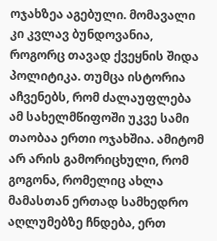ოჯახზეა აგებული. მომავალი კი კვლავ ბუნდოვანია, როგორც თავად ქვეყნის შიდა პოლიტიკა. თუმცა ისტორია აჩვენებს, რომ ძალაუფლება ამ სახელმწიფოში უკვე სამი თაობაა ერთი ოჯახშია. ამიტომ არ არის გამორიცხული, რომ გოგონა, რომელიც ახლა მამასთან ერთად სამხედრო აღლუმებზე ჩნდება, ერთ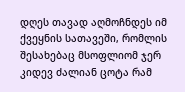დღეს თავად აღმოჩნდეს იმ ქვეყნის სათავეში, რომლის შესახებაც მსოფლიომ ჯერ კიდევ ძალიან ცოტა რამ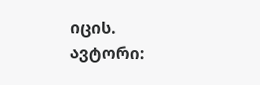იცის.
ავტორი: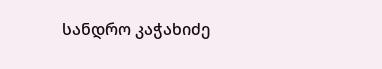სანდრო კაჭახიძე